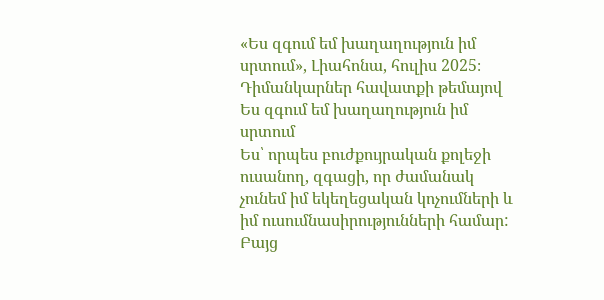«Ես զգում եմ խաղաղություն իմ սրտում», Լիահոնա, հուլիս 2025։
Դիմանկարներ հավատքի թեմայով
Ես զգում եմ խաղաղություն իմ սրտում
Ես՝ որպես բուժքույրական քոլեջի ուսանող, զգացի, որ ժամանակ չունեմ իմ եկեղեցական կոչումների և իմ ուսումնասիրությունների համար: Բայց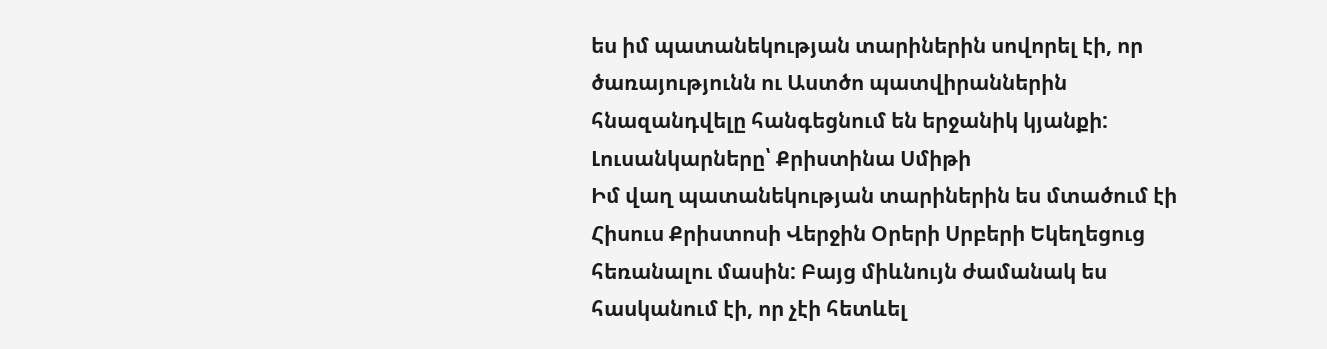ես իմ պատանեկության տարիներին սովորել էի, որ ծառայությունն ու Աստծո պատվիրաններին հնազանդվելը հանգեցնում են երջանիկ կյանքի:
Լուսանկարները՝ Քրիստինա Սմիթի
Իմ վաղ պատանեկության տարիներին ես մտածում էի Հիսուս Քրիստոսի Վերջին Օրերի Սրբերի Եկեղեցուց հեռանալու մասին: Բայց միևնույն ժամանակ ես հասկանում էի, որ չէի հետևել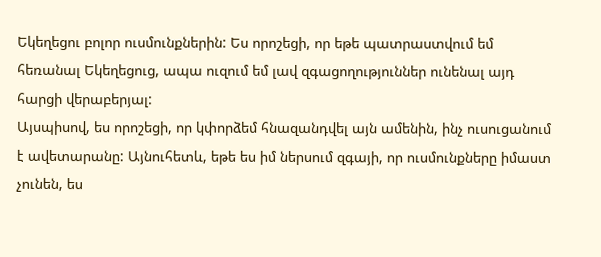Եկեղեցու բոլոր ուսմունքներին: Ես որոշեցի, որ եթե պատրաստվում եմ հեռանալ Եկեղեցուց, ապա ուզում եմ լավ զգացողություններ ունենալ այդ հարցի վերաբերյալ:
Այսպիսով, ես որոշեցի, որ կփորձեմ հնազանդվել այն ամենին, ինչ ուսուցանում է ավետարանը: Այնուհետև, եթե ես իմ ներսում զգայի, որ ուսմունքները իմաստ չունեն, ես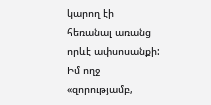կարող էի հեռանալ առանց որևէ ափսոսանքի:
Իմ ողջ «զորությամբ,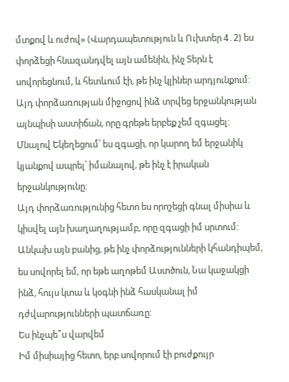մտքով և ուժով» (Վարդապետություն և Ուխտեր 4․2) ես փորձեցի հնազանդվել այն ամենին, ինչ Տերն է սովորեցնում, և հետևում էի, թե ինչ կլիներ արդյունքում: Այդ փորձառության միջոցով ինձ տրվեց երջանկության այնպիսի աստիճան, որը գրեթե երբեք չեմ զգացել: Մնալով Եկեղեցում՝ ես զգացի, որ կարող եմ երջանիկ կյանքով ապրել՝ իմանալով, թե ինչ է իրական երջանկությունը:
Այդ փորձառությունից հետո ես որոշեցի գնալ միսիա և կիսվել այն խաղաղությամբ, որը զգացի իմ սրտում: Անկախ այն բանից, թե ինչ փորձությունների կհանդիպեմ, ես սովորել եմ, որ եթե աղոթեմ Աստծուն, Նա կաջակցի ինձ, հույս կտա և կօգնի ինձ հասկանալ իմ դժվարությունների պատճառը:
Ես ինչպե՞ս վարվեմ
Իմ միսիայից հետո, երբ սովորում էի բուժքույր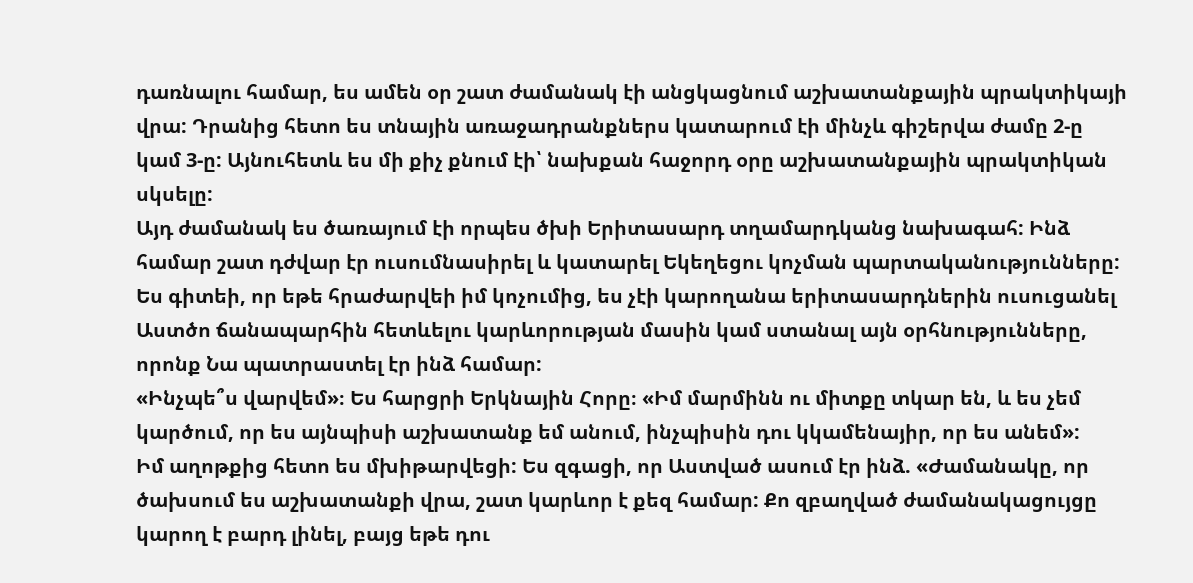դառնալու համար, ես ամեն օր շատ ժամանակ էի անցկացնում աշխատանքային պրակտիկայի վրա: Դրանից հետո ես տնային առաջադրանքներս կատարում էի մինչև գիշերվա ժամը 2-ը կամ 3-ը: Այնուհետև ես մի քիչ քնում էի՝ նախքան հաջորդ օրը աշխատանքային պրակտիկան սկսելը:
Այդ ժամանակ ես ծառայում էի որպես ծխի Երիտասարդ տղամարդկանց նախագահ: Ինձ համար շատ դժվար էր ուսումնասիրել և կատարել Եկեղեցու կոչման պարտականությունները: Ես գիտեի, որ եթե հրաժարվեի իմ կոչումից, ես չէի կարողանա երիտասարդներին ուսուցանել Աստծո ճանապարհին հետևելու կարևորության մասին կամ ստանալ այն օրհնությունները, որոնք Նա պատրաստել էր ինձ համար:
«Ինչպե՞ս վարվեմ»։ Ես հարցրի Երկնային Հորը։ «Իմ մարմինն ու միտքը տկար են, և ես չեմ կարծում, որ ես այնպիսի աշխատանք եմ անում, ինչպիսին դու կկամենայիր, որ ես անեմ»:
Իմ աղոթքից հետո ես մխիթարվեցի: Ես զգացի, որ Աստված ասում էր ինձ. «Ժամանակը, որ ծախսում ես աշխատանքի վրա, շատ կարևոր է քեզ համար: Քո զբաղված ժամանակացույցը կարող է բարդ լինել, բայց եթե դու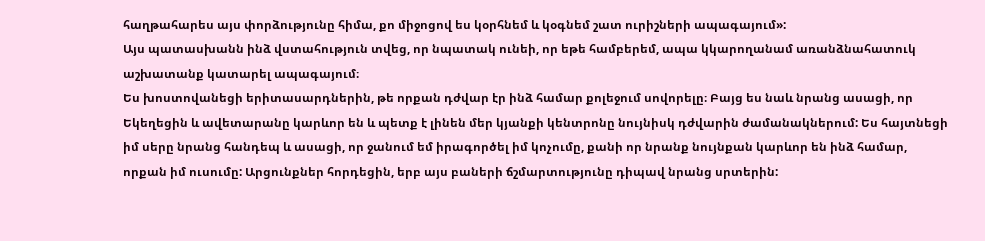հաղթահարես այս փորձությունը հիմա, քո միջոցով ես կօրհնեմ և կօգնեմ շատ ուրիշների ապագայում»:
Այս պատասխանն ինձ վստահություն տվեց, որ նպատակ ունեի, որ եթե համբերեմ, ապա կկարողանամ առանձնահատուկ աշխատանք կատարել ապագայում։
Ես խոստովանեցի երիտասարդներին, թե որքան դժվար էր ինձ համար քոլեջում սովորելը։ Բայց ես նաև նրանց ասացի, որ Եկեղեցին և ավետարանը կարևոր են և պետք է լինեն մեր կյանքի կենտրոնը նույնիսկ դժվարին ժամանակներում: Ես հայտնեցի իմ սերը նրանց հանդեպ և ասացի, որ ջանում եմ իրագործել իմ կոչումը, քանի որ նրանք նույնքան կարևոր են ինձ համար, որքան իմ ուսումը: Արցունքներ հորդեցին, երբ այս բաների ճշմարտությունը դիպավ նրանց սրտերին: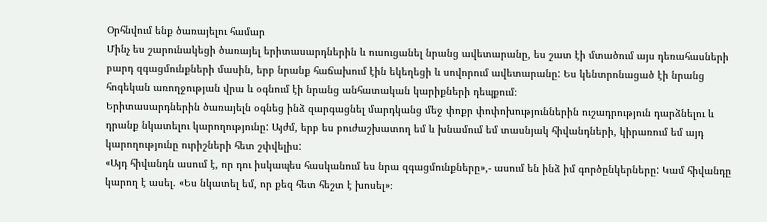Օրհնվում ենք ծառայելու համար
Մինչ ես շարունակեցի ծառայել երիտասարդներին և ուսուցանել նրանց ավետարանը, ես շատ էի մտածում այս դեռահասների բարդ զգացմունքների մասին, երբ նրանք հաճախում էին եկեղեցի և սովորում ավետարանը: Ես կենտրոնացած էի նրանց հոգեկան առողջության վրա և օգնում էի նրանց անհատական կարիքների դեպքում։
Երիտասարդներին ծառայելն օգնեց ինձ զարգացնել մարդկանց մեջ փոքր փոփոխություններին ուշադրություն դարձնելու և դրանք նկատելու կարողությունը: Այժմ, երբ ես բուժաշխատող եմ և խնամում եմ տասնյակ հիվանդների, կիրառում եմ այդ կարողությունը ուրիշների հետ շփվելիս:
«Այդ հիվանդն ասում է, որ դու իսկապես հասկանում ես նրա զգացմունքները»,- ասում են ինձ իմ գործընկերները: Կամ հիվանդը կարող է ասել. «Ես նկատել եմ, որ քեզ հետ հեշտ է խոսել»։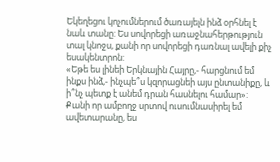Եկեղեցու կոչումներում ծառայելն ինձ օրհնել է նաև տանը: Ես սովորեցի առաջնահերթություն տալ կնոջս, քանի որ սովորեցի դառնալ ավելի քիչ եսակենտրոն:
«Եթե ես լինեի Երկնային Հայրը,- հարցնում եմ ինքս ինձ,- ինչպե՞ս կզորացնեի այս ընտանիքը, և ի՞նչ պետք է անեմ դրան հասնելու համար»:
Քանի որ ամբողջ սրտով ուսումնասիրել եմ ավետարանը, ես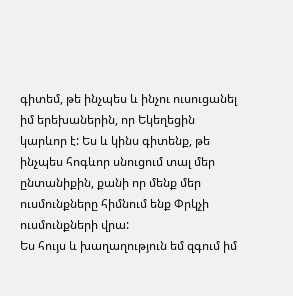գիտեմ, թե ինչպես և ինչու ուսուցանել իմ երեխաներին, որ Եկեղեցին կարևոր է: Ես և կինս գիտենք, թե ինչպես հոգևոր սնուցում տալ մեր ընտանիքին, քանի որ մենք մեր ուսմունքները հիմնում ենք Փրկչի ուսմունքների վրա:
Ես հույս և խաղաղություն եմ զգում իմ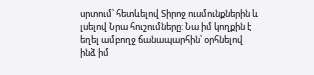սրտում՝ հետևելով Տիրոջ ուսմունքներին և լսելով Նրա հուշումները: Նա իմ կողքին է եղել ամբողջ ճանապարհին՝ օրհնելով ինձ իմ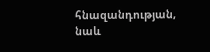հնազանդության, նաև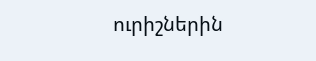ուրիշներին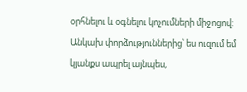օրհնելու և օգնելու կոչումների միջոցով: Անկախ փորձություններից՝ ես ուզում եմ կյանքս ապրել այնպես,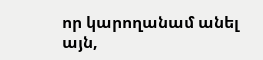որ կարողանամ անել այն,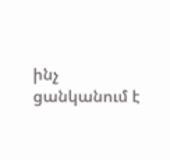ինչ ցանկանում է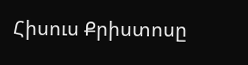Հիսուս Քրիստոսը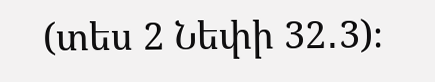(տես 2 Նեփի 32․3)։